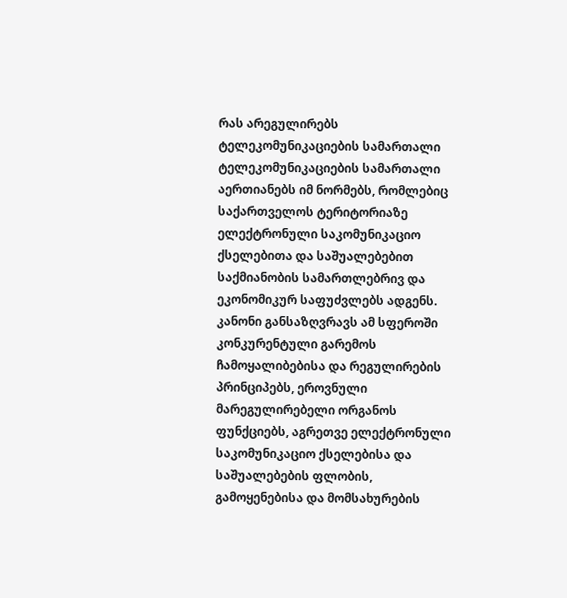რას არეგულირებს ტელეკომუნიკაციების სამართალი
ტელეკომუნიკაციების სამართალი აერთიანებს იმ ნორმებს, რომლებიც საქართველოს ტერიტორიაზე ელექტრონული საკომუნიკაციო ქსელებითა და საშუალებებით საქმიანობის სამართლებრივ და ეკონომიკურ საფუძვლებს ადგენს. კანონი განსაზღვრავს ამ სფეროში კონკურენტული გარემოს ჩამოყალიბებისა და რეგულირების პრინციპებს, ეროვნული მარეგულირებელი ორგანოს ფუნქციებს, აგრეთვე ელექტრონული საკომუნიკაციო ქსელებისა და საშუალებების ფლობის, გამოყენებისა და მომსახურების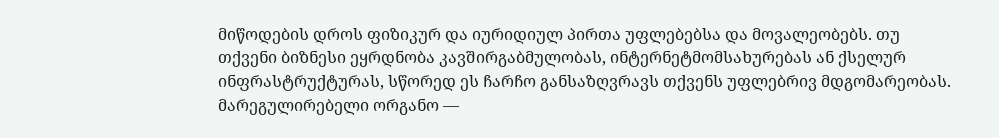მიწოდების დროს ფიზიკურ და იურიდიულ პირთა უფლებებსა და მოვალეობებს. თუ თქვენი ბიზნესი ეყრდნობა კავშირგაბმულობას, ინტერნეტმომსახურებას ან ქსელურ ინფრასტრუქტურას, სწორედ ეს ჩარჩო განსაზღვრავს თქვენს უფლებრივ მდგომარეობას.
მარეგულირებელი ორგანო —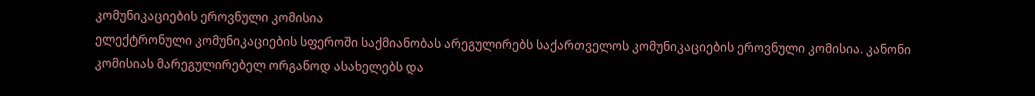კომუნიკაციების ეროვნული კომისია
ელექტრონული კომუნიკაციების სფეროში საქმიანობას არეგულირებს საქართველოს კომუნიკაციების ეროვნული კომისია. კანონი კომისიას მარეგულირებელ ორგანოდ ასახელებს და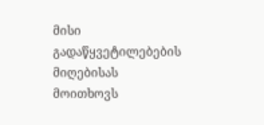მისი გადაწყვეტილებების მიღებისას მოითხოვს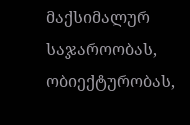მაქსიმალურ საჯაროობას, ობიექტურობას,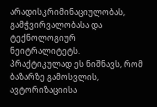არადისკრიმინაციულობას, გამჭვირვალობასა და ტექნოლოგიურ ნეიტრალიტეტს. პრაქტიკულად ეს ნიშნავს, რომ ბაზარზე გამოსვლის, ავტორიზაციისა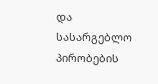და სასარგებლო პირობების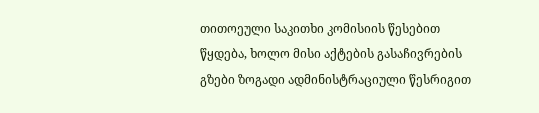თითოეული საკითხი კომისიის წესებით წყდება, ხოლო მისი აქტების გასაჩივრების გზები ზოგადი ადმინისტრაციული წესრიგით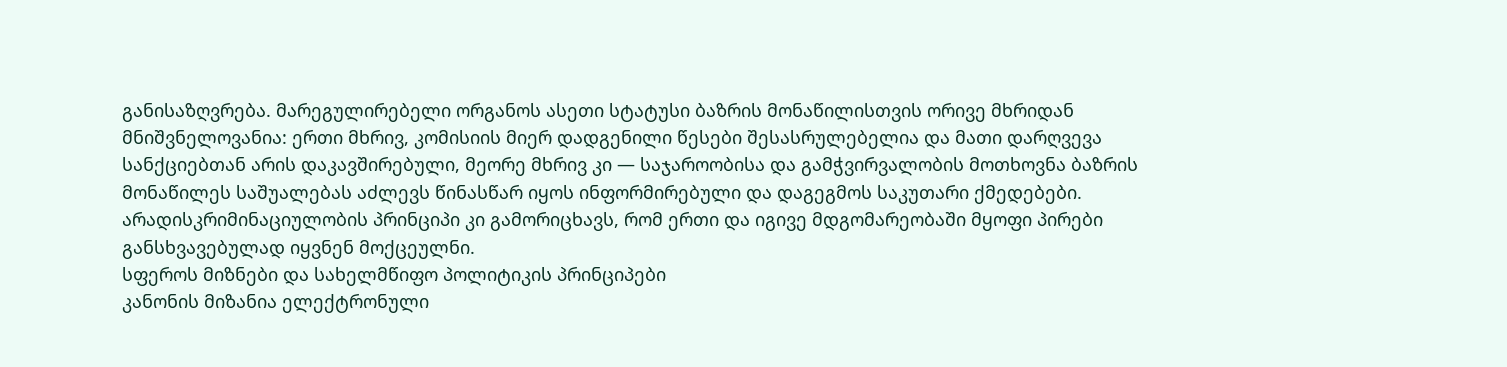განისაზღვრება. მარეგულირებელი ორგანოს ასეთი სტატუსი ბაზრის მონაწილისთვის ორივე მხრიდან მნიშვნელოვანია: ერთი მხრივ, კომისიის მიერ დადგენილი წესები შესასრულებელია და მათი დარღვევა სანქციებთან არის დაკავშირებული, მეორე მხრივ კი — საჯაროობისა და გამჭვირვალობის მოთხოვნა ბაზრის მონაწილეს საშუალებას აძლევს წინასწარ იყოს ინფორმირებული და დაგეგმოს საკუთარი ქმედებები. არადისკრიმინაციულობის პრინციპი კი გამორიცხავს, რომ ერთი და იგივე მდგომარეობაში მყოფი პირები განსხვავებულად იყვნენ მოქცეულნი.
სფეროს მიზნები და სახელმწიფო პოლიტიკის პრინციპები
კანონის მიზანია ელექტრონული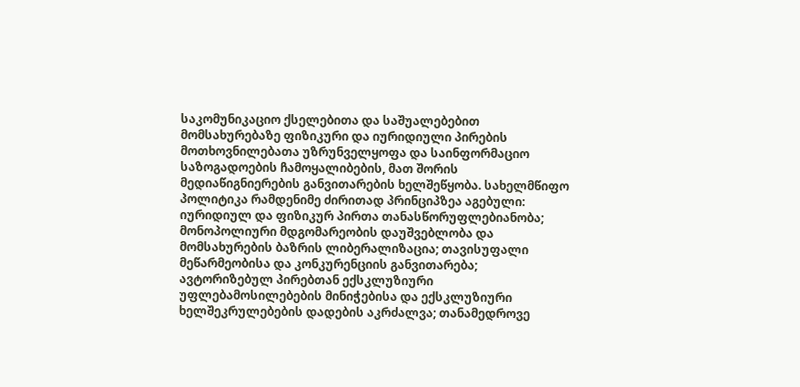საკომუნიკაციო ქსელებითა და საშუალებებით მომსახურებაზე ფიზიკური და იურიდიული პირების მოთხოვნილებათა უზრუნველყოფა და საინფორმაციო საზოგადოების ჩამოყალიბების, მათ შორის მედიაწიგნიერების განვითარების ხელშეწყობა. სახელმწიფო პოლიტიკა რამდენიმე ძირითად პრინციპზეა აგებული: იურიდიულ და ფიზიკურ პირთა თანასწორუფლებიანობა; მონოპოლიური მდგომარეობის დაუშვებლობა და მომსახურების ბაზრის ლიბერალიზაცია; თავისუფალი მეწარმეობისა და კონკურენციის განვითარება; ავტორიზებულ პირებთან ექსკლუზიური უფლებამოსილებების მინიჭებისა და ექსკლუზიური ხელშეკრულებების დადების აკრძალვა; თანამედროვე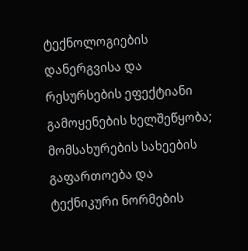ტექნოლოგიების დანერგვისა და რესურსების ეფექტიანი გამოყენების ხელშეწყობა; მომსახურების სახეების გაფართოება და ტექნიკური ნორმების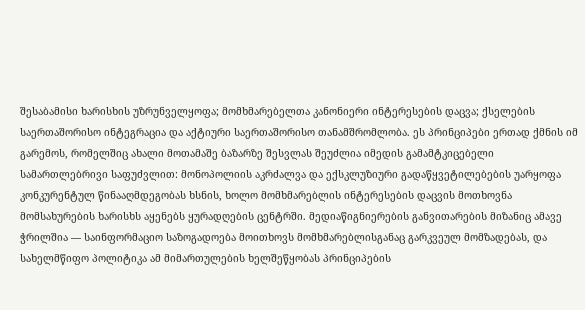შესაბამისი ხარისხის უზრუნველყოფა; მომხმარებელთა კანონიერი ინტერესების დაცვა; ქსელების საერთაშორისო ინტეგრაცია და აქტიური საერთაშორისო თანამშრომლობა. ეს პრინციპები ერთად ქმნის იმ გარემოს, რომელშიც ახალი მოთამაშე ბაზარზე შესვლას შეუძლია იმედის გამამტკიცებელი სამართლებრივი საფუძვლით: მონოპოლიის აკრძალვა და ექსკლუზიური გადაწყვეტილებების უარყოფა კონკურენტულ წინააღმდეგობას ხსნის, ხოლო მომხმარებლის ინტერესების დაცვის მოთხოვნა მომსახურების ხარისხს აყენებს ყურადღების ცენტრში. მედიაწიგნიერების განვითარების მიზანიც ამავე ჭრილშია — საინფორმაციო საზოგადოება მოითხოვს მომხმარებლისგანაც გარკვეულ მომზადებას, და სახელმწიფო პოლიტიკა ამ მიმართულების ხელშეწყობას პრინციპების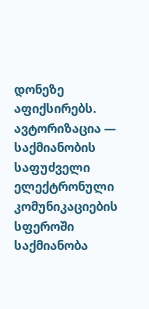დონეზე აფიქსირებს.
ავტორიზაცია — საქმიანობის საფუძველი
ელექტრონული კომუნიკაციების სფეროში საქმიანობა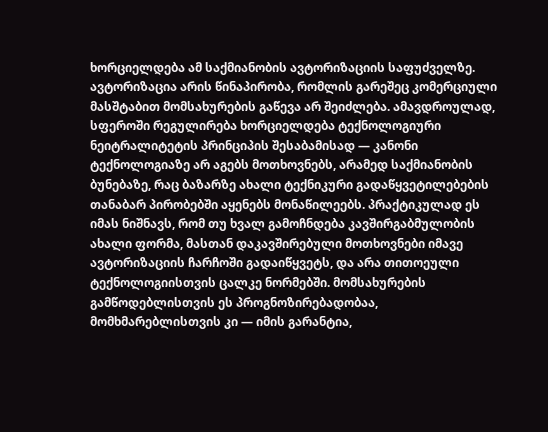ხორციელდება ამ საქმიანობის ავტორიზაციის საფუძველზე. ავტორიზაცია არის წინაპირობა, რომლის გარეშეც კომერციული მასშტაბით მომსახურების გაწევა არ შეიძლება. ამავდროულად, სფეროში რეგულირება ხორციელდება ტექნოლოგიური ნეიტრალიტეტის პრინციპის შესაბამისად — კანონი ტექნოლოგიაზე არ აგებს მოთხოვნებს, არამედ საქმიანობის ბუნებაზე, რაც ბაზარზე ახალი ტექნიკური გადაწყვეტილებების თანაბარ პირობებში აყენებს მონაწილეებს. პრაქტიკულად ეს იმას ნიშნავს, რომ თუ ხვალ გამოჩნდება კავშირგაბმულობის ახალი ფორმა, მასთან დაკავშირებული მოთხოვნები იმავე ავტორიზაციის ჩარჩოში გადაიწყვეტს, და არა თითოეული ტექნოლოგიისთვის ცალკე ნორმებში. მომსახურების გამწოდებლისთვის ეს პროგნოზირებადობაა, მომხმარებლისთვის კი — იმის გარანტია,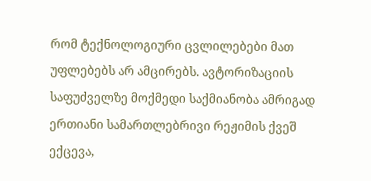რომ ტექნოლოგიური ცვლილებები მათ უფლებებს არ ამცირებს. ავტორიზაციის საფუძველზე მოქმედი საქმიანობა ამრიგად ერთიანი სამართლებრივი რეჟიმის ქვეშ ექცევა,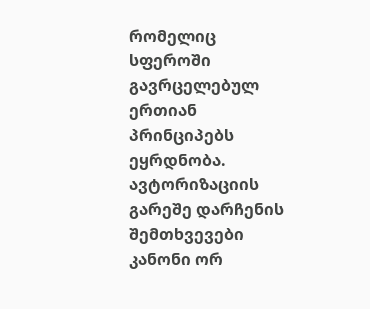რომელიც სფეროში გავრცელებულ ერთიან პრინციპებს ეყრდნობა.
ავტორიზაციის გარეშე დარჩენის შემთხვევები
კანონი ორ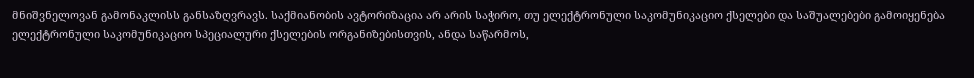მნიშვნელოვან გამონაკლისს განსაზღვრავს. საქმიანობის ავტორიზაცია არ არის საჭირო, თუ ელექტრონული საკომუნიკაციო ქსელები და საშუალებები გამოიყენება ელექტრონული საკომუნიკაციო სპეციალური ქსელების ორგანიზებისთვის, ანდა საწარმოს,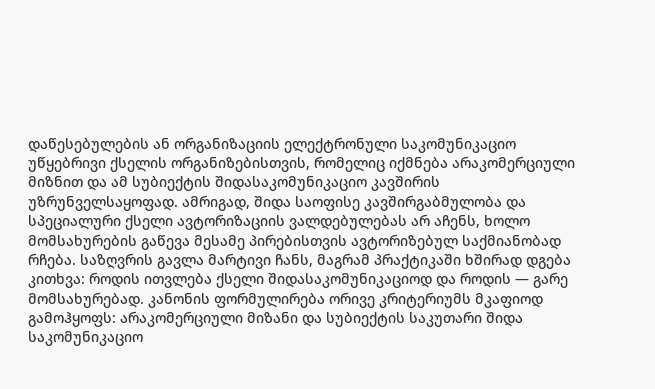დაწესებულების ან ორგანიზაციის ელექტრონული საკომუნიკაციო უწყებრივი ქსელის ორგანიზებისთვის, რომელიც იქმნება არაკომერციული მიზნით და ამ სუბიექტის შიდასაკომუნიკაციო კავშირის უზრუნველსაყოფად. ამრიგად, შიდა საოფისე კავშირგაბმულობა და სპეციალური ქსელი ავტორიზაციის ვალდებულებას არ აჩენს, ხოლო მომსახურების გაწევა მესამე პირებისთვის ავტორიზებულ საქმიანობად რჩება. საზღვრის გავლა მარტივი ჩანს, მაგრამ პრაქტიკაში ხშირად დგება კითხვა: როდის ითვლება ქსელი შიდასაკომუნიკაციოდ და როდის — გარე მომსახურებად. კანონის ფორმულირება ორივე კრიტერიუმს მკაფიოდ გამოჰყოფს: არაკომერციული მიზანი და სუბიექტის საკუთარი შიდა საკომუნიკაციო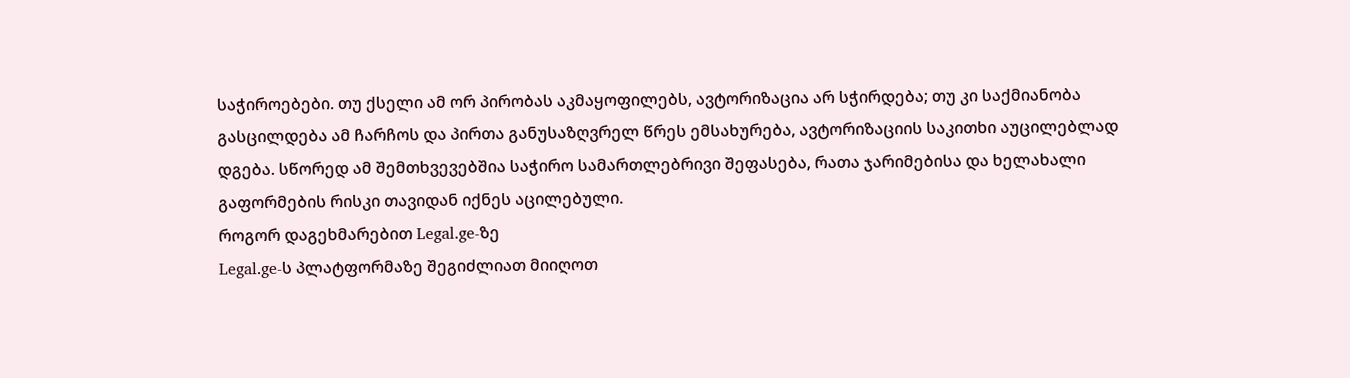საჭიროებები. თუ ქსელი ამ ორ პირობას აკმაყოფილებს, ავტორიზაცია არ სჭირდება; თუ კი საქმიანობა გასცილდება ამ ჩარჩოს და პირთა განუსაზღვრელ წრეს ემსახურება, ავტორიზაციის საკითხი აუცილებლად დგება. სწორედ ამ შემთხვევებშია საჭირო სამართლებრივი შეფასება, რათა ჯარიმებისა და ხელახალი გაფორმების რისკი თავიდან იქნეს აცილებული.
როგორ დაგეხმარებით Legal.ge-ზე
Legal.ge-ს პლატფორმაზე შეგიძლიათ მიიღოთ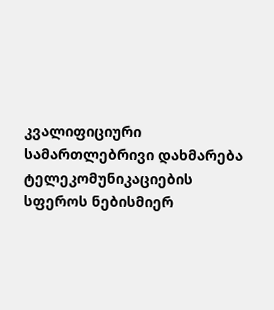კვალიფიციური სამართლებრივი დახმარება ტელეკომუნიკაციების სფეროს ნებისმიერ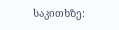საკითხზე: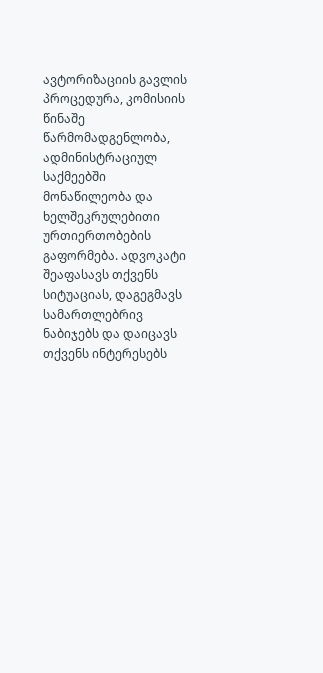ავტორიზაციის გავლის პროცედურა, კომისიის წინაშე წარმომადგენლობა, ადმინისტრაციულ საქმეებში მონაწილეობა და ხელშეკრულებითი ურთიერთობების გაფორმება. ადვოკატი შეაფასავს თქვენს სიტუაციას, დაგეგმავს სამართლებრივ ნაბიჯებს და დაიცავს თქვენს ინტერესებს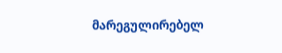მარეგულირებელ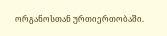ორგანოსთან ურთიერთობაში.